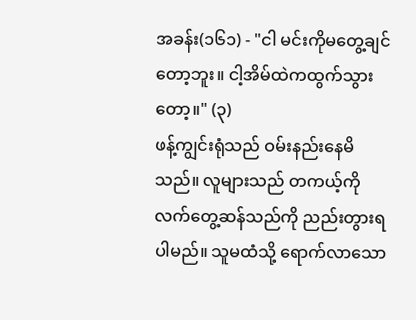အခန်း(၁၆၁) - "ငါ မင်းကိုမတွေ့ချင်တော့ဘူး။ ငါ့အိမ်ထဲကထွက်သွားတော့။" (၃)
ဖန့်ကျွင်းရုံသည် ဝမ်းနည်းနေမိသည်။ လူများသည် တကယ့်ကို လက်တွေ့ဆန်သည်ကို ညည်းတွားရပါမည်။ သူမထံသို့ ရောက်လာသော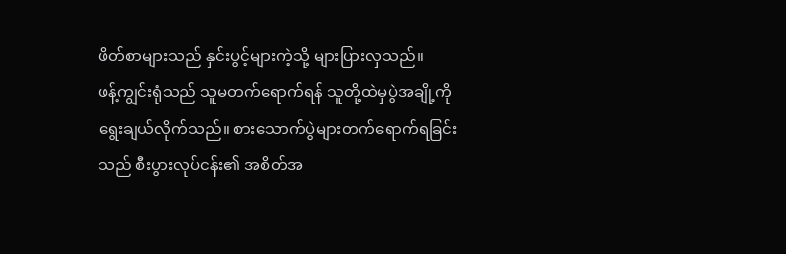ဖိတ်စာများသည် နှင်းပွင့်များကဲ့သို့ များပြားလှသည်။
ဖန့်ကျွင်းရုံသည် သူမတက်ရောက်ရန် သူတို့ထဲမှပွဲအချို့ကို ရွေးချယ်လိုက်သည်။ စားသောက်ပွဲများတက်ရောက်ရခြင်းသည် စီးပွားလုပ်ငန်း၏ အစိတ်အ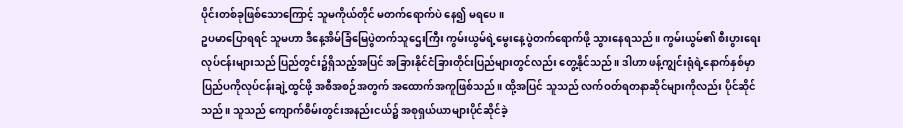ပိုင်းတစ်ခုဖြစ်သောကြောင့် သူမကိုယ်တိုင် မတက်ရောက်ပဲ နေ၍ မရပေ။
ဥပမာပြောရရင် သူမဟာ ဒီနေ့အိမ်ခြံမြေပွဲတက်သူဌေးကြီး ကွမ်းယွမ်ရဲ့မွေးနေ့ပွဲတက်ရောက်ဖို့ သွားနေရသည်။ ကွမ်းယွမ်၏ စီးပွားရေးလုပ်ငန်းများသည် ပြည်တွင်း၌ရှိသည့်အပြင် အခြားနိုင်ငံခြားတိုင်းပြည်များတွင်လည်း တွေ့နိုင်သည်။ ဒါဟာ ဖန့်ကျွင်းရုံရဲ့နောက်နှစ်မှာ ပြည်ပကိုလုပ်ငန်းချဲ့ထွင်ဖို့ အစီအစဉ်အတွက် အထောက်အကူဖြစ်သည်။ ထို့အပြင် သူသည် လက်ဝတ်ရတနာဆိုင်များကိုလည်း ပိုင်ဆိုင်သည်။ သူသည် ကျောက်စိမ်းတွင်းအနည်းငယ်၌ အစုရှယ်ယာများပိုင်ဆိုင်ခဲ့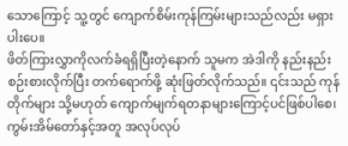သောကြောင့် သူ့တွင် ကျောက်စိမ်းကုန်ကြမ်းများသည်လည်း မရှားပါးပေ။
ဖိတ်ကြားလွှာကိုလက်ခံရရှိပြီးတဲ့နောက် သူမက အဲဒါကို နည်းနည်းစဉ်းစားလိုက်ပြီး တက်ရောက်ဖို့ ဆုံးဖြတ်လိုက်သည်။ ၎င်းသည် ကုန်တိုက်များ သို့မဟုတ် ကျောက်မျက်ရတနာများကြောင့်ပင်ဖြစ်ပါစေ၊ ကွမ်းအိမ်တော်နှင့်အတူ အလုပ်လုပ်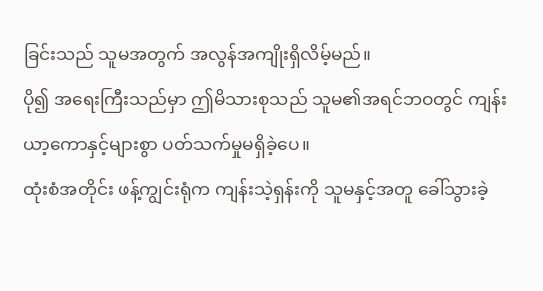ခြင်းသည် သူမအတွက် အလွန်အကျိုးရှိလိမ့်မည်။
ပို၍ အရေးကြီးသည်မှာ ဤမိသားစုသည် သူမ၏အရင်ဘဝတွင် ကျန်းယာ့ကောနှင့်များစွာ ပတ်သက်မှုမရှိခဲ့ပေ။
ထုံးစံအတိုင်း ဖန့်ကျွင်းရုံက ကျန်းသဲ့ရှန်းကို သူမနှင့်အတူ ခေါ်သွားခဲ့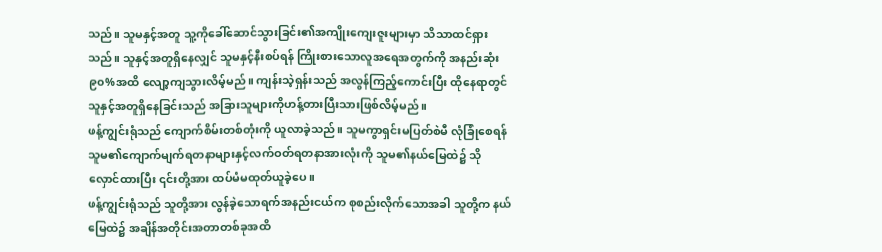သည်။ သူမနှင့်အတူ သူ့ကိုခေါ်ဆောင်သွားခြင်း၏အကျိုးကျေးဇူးများမှာ သိသာထင်ရှားသည်။ သူနှင့်အတူရှိနေလျှင် သူမနှင့်နီးစပ်ရန် ကြိုးစားသောလူအရေအတွက်ကို အနည်းဆုံး ၉၀%အထိ လျော့ကျသွားလိမ့်မည်။ ကျန်းသဲ့ရှန်းသည် အလွန်ကြည့်ကောင်းပြီး ထိုနေရာတွင် သူနှင့်အတူရှိနေခြင်းသည် အခြားသူများကိုဟန့်တားပြီးသားဖြစ်လိမ့်မည်။
ဖန့်ကျွင်းရုံသည် ကျောက်စိမ်းတစ်တုံးကို ယူလာခဲ့သည်။ သူမကွာရှင်းမပြတ်စဲမီ လုံခြုံစေရန် သူမ၏ကျောက်မျက်ရတနာများနှင့်လက်ဝတ်ရတနာအားလုံးကို သူမ၏နယ်မြေထဲ၌ သိုလှောင်ထားပြီး ၎င်းတို့အား ထပ်မံမထုတ်ယူခဲ့ပေ။
ဖန့်ကျွင်းရုံသည် သူတို့အား လွန်ခဲ့သောရက်အနည်းငယ်က စုစည်းလိုက်သောအခါ သူတို့က နယ်မြေထဲ၌ အချိန်အတိုင်းအတာတစ်ခုအထိ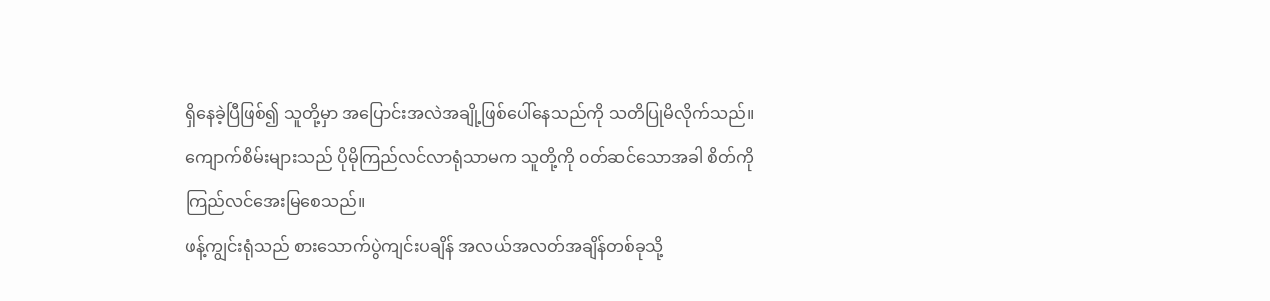ရှိနေခဲ့ပြီဖြစ်၍ သူတို့မှာ အပြောင်းအလဲအချို့ဖြစ်ပေါ်နေသည်ကို သတိပြုမိလိုက်သည်။ ကျောက်စိမ်းများသည် ပိုမိုကြည်လင်လာရုံသာမက သူတို့ကို ၀တ်ဆင်သောအခါ စိတ်ကိုကြည်လင်အေးမြစေသည်။
ဖန့်ကျွင်းရုံသည် စားသောက်ပွဲကျင်းပချိန် အလယ်အလတ်အချိန်တစ်ခုသို့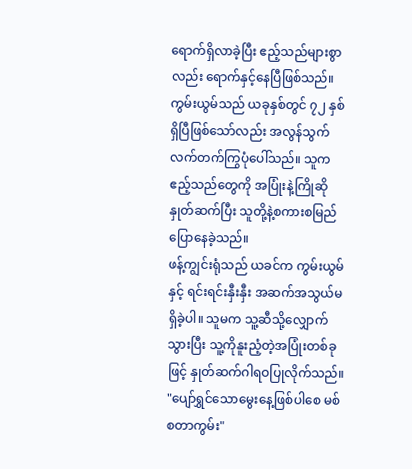ရောက်ရှိလာခဲ့ပြီး ဧည့်သည်များစွာလည်း ရောက်နှင့်နေပြီဖြစ်သည်။ ကွမ်းယွမ်သည် ယခုနှစ်တွင် ၇၂ နှစ်ရှိပြီဖြစ်သော်လည်း အလွန်သွက်လက်တက်ကြွပုံပေါ်သည်။ သူက ဧည့်သည်တွေကို အပြုံးနဲ့ကြိုဆိုနှုတ်ဆက်ပြီး သူတို့နဲ့စကားစမြည် ပြောနေခဲ့သည်။
ဖန့်ကျွင်းရုံသည် ယခင်က ကွမ်းယွမ်နှင့် ရင်းရင်းနှီးနှီး အဆက်အသွယ်မရှိခဲ့ပါ။ သူမက သူ့ဆီသို့လျှောက်သွားပြီး သူ့ကိုနူးညံ့တဲ့အပြုံးတစ်ခုဖြင့် နှုတ်ဆက်ဂါရဝပြုလိုက်သည်။ "ပျော်ရွှင်သောမွေးနေ့ဖြစ်ပါစေ မစ်စတာကွမ်း"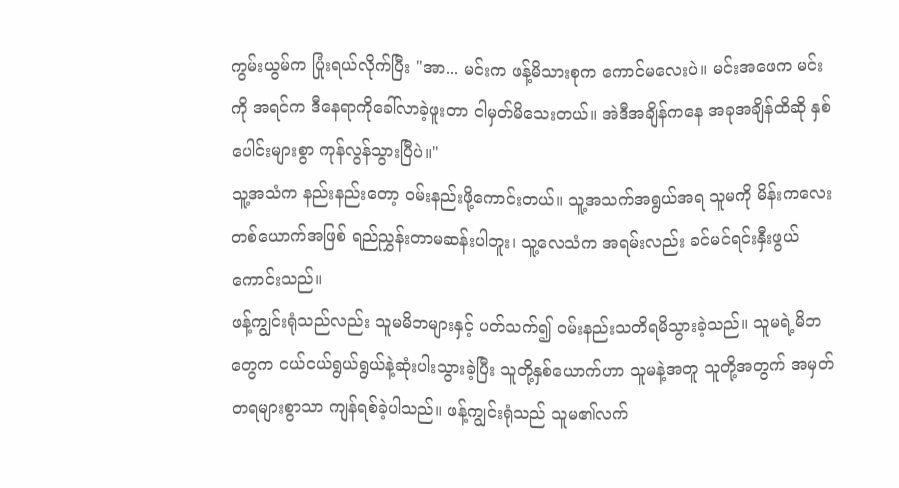ကွမ်းယွမ်က ပြုံးရယ်လိုက်ပြီး "အာ... မင်းက ဖန့်မိသားစုက ကောင်မလေးပဲ။ မင်းအဖေက မင်းကို အရင်က ဒီနေရာကိုခေါ်လာခဲ့ဖူးတာ ငါမှတ်မိသေးတယ်။ အဲဒီအချိန်ကနေ အခုအချိန်ထိဆို နှစ်ပေါင်းများစွာ ကုန်လွန်သွားပြီပဲ။"
သူ့အသံက နည်းနည်းတော့ ဝမ်းနည်းဖို့ကောင်းတယ်။ သူ့အသက်အရွယ်အရ သူမကို မိန်းကလေးတစ်ယောက်အဖြစ် ရည်ညွှန်းတာမဆန်းပါဘူး၊ သူ့လေသံက အရမ်းလည်း ခင်မင်ရင်းနှီးဖွယ်ကောင်းသည်။
ဖန့်ကျွင်းရုံသည်လည်း သူမမိဘများနှင့် ပတ်သက်၍ ဝမ်းနည်းသတိရမိသွားခဲ့သည်။ သူမရဲ့မိဘတွေက ငယ်ငယ်ရွယ်ရွယ်နဲ့ဆုံးပါးသွားခဲ့ပြီး သူတို့နှစ်ယောက်ဟာ သူမနဲ့အတူ သူတို့အတွက် အမှတ်တရများစွာသာ ကျန်ရစ်ခဲ့ပါသည်။ ဖန့်ကျွင်းရုံသည် သူမ၏လက်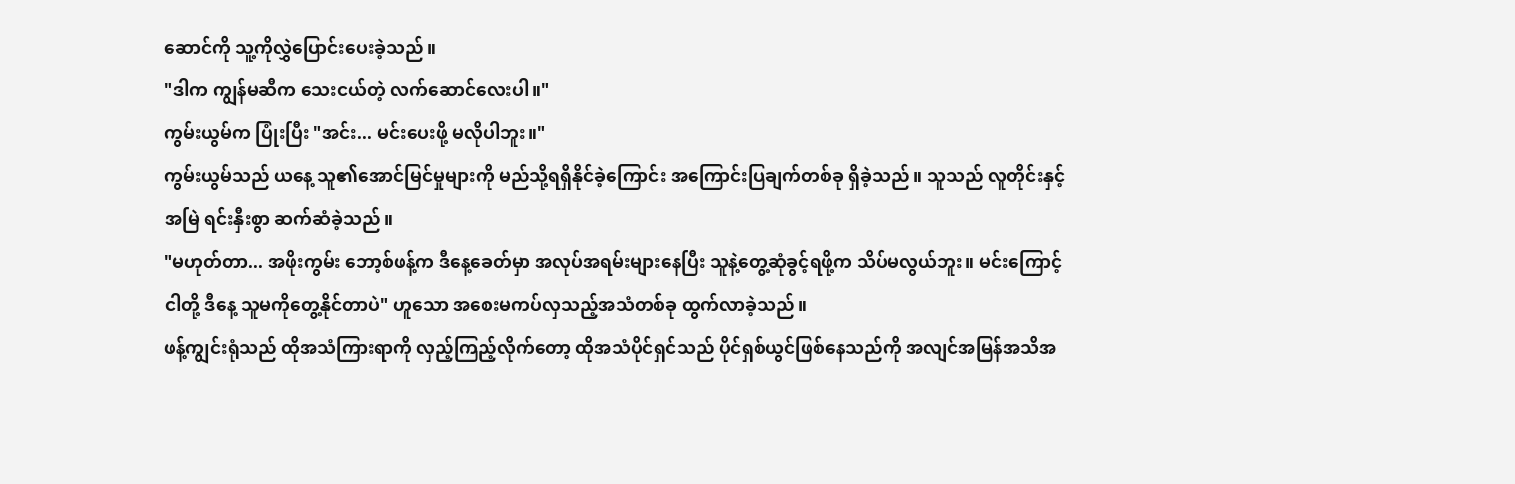ဆောင်ကို သူ့ကိုလွှဲပြောင်းပေးခဲ့သည်။
"ဒါက ကျွန်မဆီက သေးငယ်တဲ့ လက်ဆောင်လေးပါ။"
ကွမ်းယွမ်က ပြုံးပြီး "အင်း... မင်းပေးဖို့ မလိုပါဘူး။"
ကွမ်းယွမ်သည် ယနေ့ သူ၏အောင်မြင်မှုများကို မည်သို့ရရှိနိုင်ခဲ့ကြောင်း အကြောင်းပြချက်တစ်ခု ရှိခဲ့သည်။ သူသည် လူတိုင်းနှင့်အမြဲ ရင်းနှီးစွာ ဆက်ဆံခဲ့သည်။
"မဟုတ်တာ... အဖိုးကွမ်း ဘော့စ်ဖန့်က ဒီနေ့ခေတ်မှာ အလုပ်အရမ်းများနေပြီး သူနဲ့တွေ့ဆုံခွင့်ရဖို့က သိပ်မလွယ်ဘူး။ မင်းကြောင့် ငါတို့ ဒီနေ့ သူမကိုတွေ့နိုင်တာပဲ" ဟူသော အစေးမကပ်လှသည့်အသံတစ်ခု ထွက်လာခဲ့သည်။
ဖန့်ကျွင်းရုံသည် ထိုအသံကြားရာကို လှည့်ကြည့်လိုက်တော့ ထိုအသံပိုင်ရှင်သည် ပိုင်ရှစ်ယွင်ဖြစ်နေသည်ကို အလျင်အမြန်အသိအ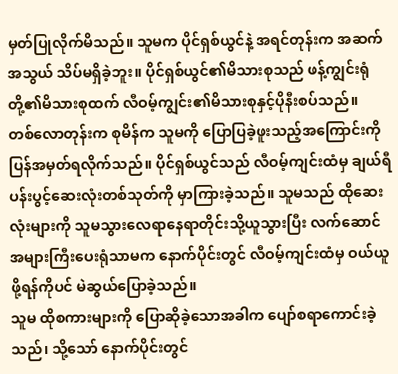မှတ်ပြုလိုက်မိသည်။ သူမက ပိုင်ရှစ်ယွင်နဲ့ အရင်တုန်းက အဆက်အသွယ် သိပ်မရှိခဲ့ဘူး။ ပိုင်ရှစ်ယွင်၏မိသားစုသည် ဖန့်ကျွင်းရုံတို့၏မိသားစုထက် လီဝမ့်ကျွင်း၏မိသားစုနှင့်ပိုနီးစပ်သည်။
တစ်လောတုန်းက စုမိန်က သူမကို ပြောပြခဲ့ဖူးသည့်အကြောင်းကို ပြန်အမှတ်ရလိုက်သည်။ ပိုင်ရှစ်ယွင်သည် လီဝမ့်ကျင်းထံမှ ချယ်ရီပန်းပွင့်ဆေးလုံးတစ်သုတ်ကို မှာကြားခဲ့သည်။ သူမသည် ထိုဆေးလုံးများကို သူမသွားလေရာနေရာတိုင်းသို့ယူသွားပြီး လက်ဆောင်အများကြီးပေးရုံသာမက နောက်ပိုင်းတွင် လီဝမ့်ကျင်းထံမှ ဝယ်ယူဖို့ရန်ကိုပင် မဲဆွယ်ပြောခဲ့သည်။
သူမ ထိုစကားများကို ပြောဆိုခဲ့သောအခါက ပျော်စရာကောင်းခဲ့သည်၊ သို့သော် နောက်ပိုင်းတွင်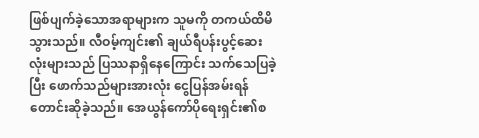ဖြစ်ပျက်ခဲ့သောအရာများက သူမကို တကယ်ထိမိသွားသည်။ လီဝမ့်ကျင်း၏ ချယ်ရီပန်းပွင့်ဆေးလုံးများသည် ပြဿနာရှိနေကြောင်း သက်သေပြခဲ့ပြီး ဖောက်သည်များအားလုံး ငွေပြန်အမ်းရန် တောင်းဆိုခဲ့သည်။ အေယွန်ကော်ပိုရေးရှင်း၏စ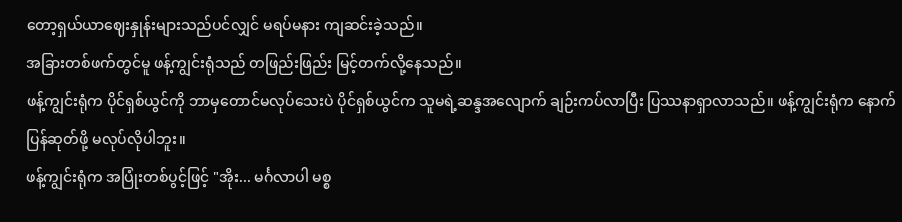တော့ရှယ်ယာဈေးနှုန်းများသည်ပင်လျှင် မရပ်မနား ကျဆင်းခဲ့သည်။
အခြားတစ်ဖက်တွင်မူ ဖန့်ကျွင်းရုံသည် တဖြည်းဖြည်း မြင့်တက်လို့နေသည်။
ဖန့်ကျွင်းရုံက ပိုင်ရှစ်ယွင်ကို ဘာမှတောင်မလုပ်သေးပဲ ပိုင်ရှစ်ယွင်က သူမရဲ့ဆန္ဒအလျောက် ချဉ်းကပ်လာပြီး ပြဿနာရှာလာသည်။ ဖန့်ကျွင်းရုံက နောက်ပြန်ဆုတ်ဖို့ မလုပ်လိုပါဘူး။
ဖန့်ကျွင်းရုံက အပြုံးတစ်ပွင့်ဖြင့် "အိုး... မင်္ဂလာပါ မစ္စ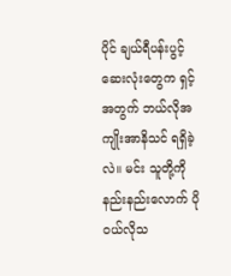ပိုင် ချယ်ရီပန်းပွင့်ဆေးလုံးတွေက ရှင့်အတွက် ဘယ်လိုအကျိုးအာနိသင် ရရှိခဲ့လဲ။ မင်း သူတို့ကို နည်းနည်းလောက် ပို ၀ယ်လိုသ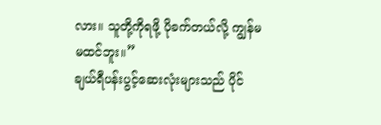လား။ သူတို့ကိုရဖို့ ပိုခက်တယ်လို့ ကျွန်မ မထင်ဘူး။”
ချယ်ရီပန်းပွင့်ဆေးလုံးများသည် ပိုင်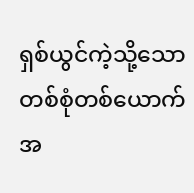ရှစ်ယွင်ကဲ့သို့သော တစ်စုံတစ်ယောက်အ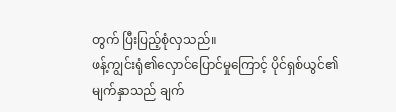တွက် ပြီးပြည့်စုံလှသည်။
ဖန့်ကျွင်းရုံ၏လှောင်ပြောင်မှုကြောင့် ပိုင်ရှစ်ယွင်၏မျက်နှာသည် ချက်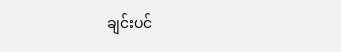ချင်းပင်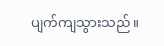ပျက်ကျသွားသည်။